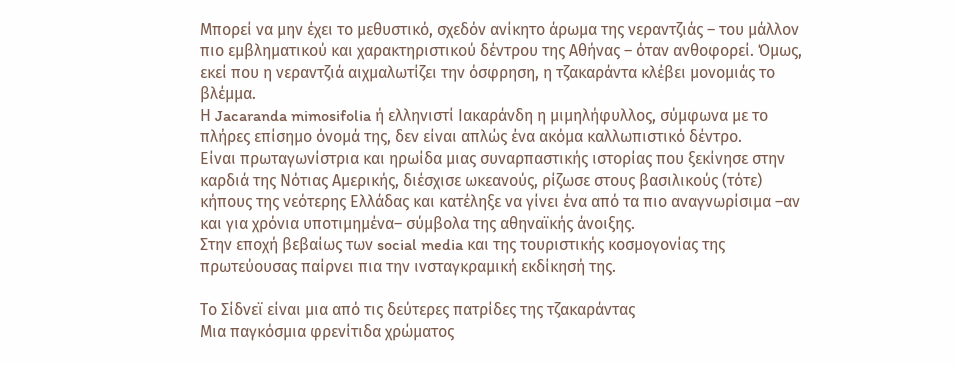Μπορεί να μην έχει το μεθυστικό, σχεδόν ανίκητο άρωμα της νεραντζιάς – του μάλλον πιο εμβληματικού και χαρακτηριστικού δέντρου της Αθήνας – όταν ανθοφορεί. Όμως, εκεί που η νεραντζιά αιχμαλωτίζει την όσφρηση, η τζακαράντα κλέβει μονομιάς το βλέμμα.
Η Jacaranda mimosifolia ή ελληνιστί Ιακαράνδη η μιμηλήφυλλος, σύμφωνα με το πλήρες επίσημο όνομά της, δεν είναι απλώς ένα ακόμα καλλωπιστικό δέντρο.
Είναι πρωταγωνίστρια και ηρωίδα μιας συναρπαστικής ιστορίας που ξεκίνησε στην καρδιά της Νότιας Αμερικής, διέσχισε ωκεανούς, ρίζωσε στους βασιλικούς (τότε) κήπους της νεότερης Ελλάδας και κατέληξε να γίνει ένα από τα πιο αναγνωρίσιμα –αν και για χρόνια υποτιμημένα– σύμβολα της αθηναϊκής άνοιξης.
Στην εποχή βεβαίως των social media και της τουριστικής κοσμογονίας της πρωτεύουσας παίρνει πια την ινσταγκραμική εκδίκησή της.

Το Σίδνεϊ είναι μια από τις δεύτερες πατρίδες της τζακαράντας
Μια παγκόσμια φρενίτιδα χρώματος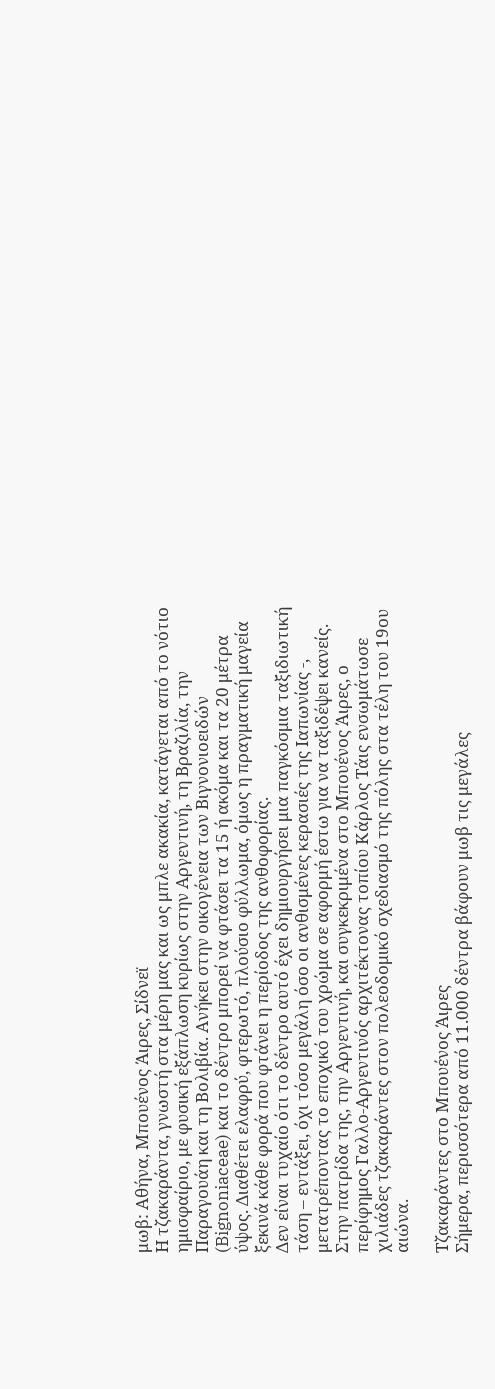μωβ: Αθήνα, Μπουένος Άιρες, Σίδνεϊ
Η τζακαράντα, γνωστή στα μέρη μας και ως μπλε ακακία, κατάγεται από το νότιο ημισφαίριο, με φυσική εξάπλωση κυρίως στην Αργεντινή, τη Βραζιλία, την Παραγουάη και τη Βολιβία. Ανήκει στην οικογένεια των Βιγνονιοειδών (Bignoniaceae) και το δέντρο μπορεί να φτάσει τα 15 ή ακόμα και τα 20 μέτρα ύψος. Διαθέτει ελαφρύ, φτερωτό, πλούσιο φύλλωμα, όμως η πραγματική μαγεία ξεκινά κάθε φορά που φτάνει η περίοδος της ανθοφορίας.
Δεν είναι τυχαίο ότι το δέντρο αυτό έχει δημιουργήσει μια παγκόσμια ταξιδιωτική τάση – εντάξει, όχι τόσο μεγάλη όσο οι ανθισμένες κερασιές της Ιαπωνίας -, μετατρέποντας το εποχικό του χρώμα σε αφορμή έστω για να ταξιδέψει κανείς.
Στην πατρίδα της, την Αργεντινή, και συγκεκριμένα στο Μπουένος Άιρες, ο περίφημος Γαλλο-Αργεντινός αρχιτέκτονας τοπίου Κάρλος Τάις ενσωμάτωσε χιλιάδες τζακαράντες στον πολεοδομικό σχεδιασμό της πόλης στα τέλη του 19ου αιώνα.

Τζακαράντες στο Μπουένος Άιρες
Σήμερα, περισσότερα από 11.000 δέντρα βάφουν μωβ τις μεγάλες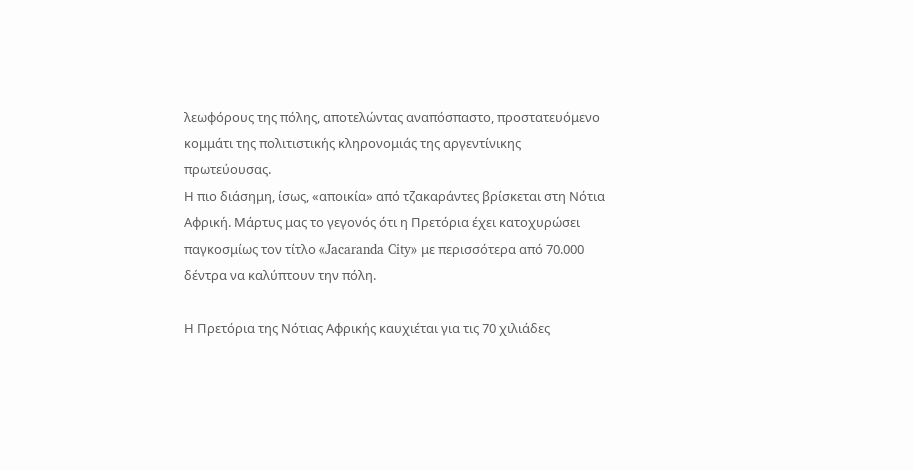λεωφόρους της πόλης, αποτελώντας αναπόσπαστο, προστατευόμενο κομμάτι της πολιτιστικής κληρονομιάς της αργεντίνικης πρωτεύουσας.
Η πιο διάσημη, ίσως, «αποικία» από τζακαράντες βρίσκεται στη Νότια Αφρική. Μάρτυς μας το γεγονός ότι η Πρετόρια έχει κατοχυρώσει παγκοσμίως τον τίτλο «Jacaranda City» με περισσότερα από 70.000 δέντρα να καλύπτουν την πόλη.

Η Πρετόρια της Νότιας Αφρικής καυχιέται για τις 70 χιλιάδες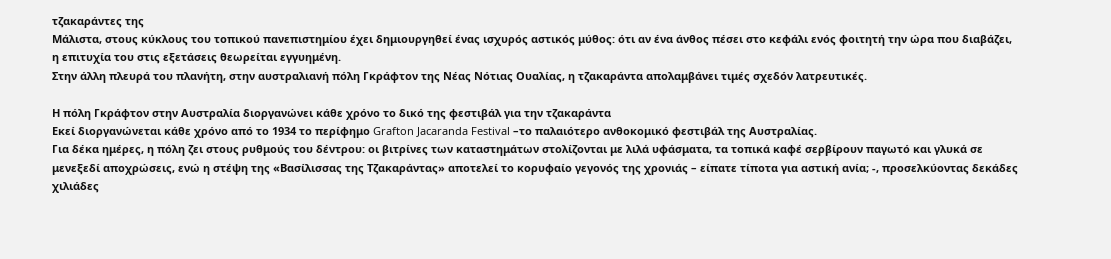τζακαράντες της
Μάλιστα, στους κύκλους του τοπικού πανεπιστημίου έχει δημιουργηθεί ένας ισχυρός αστικός μύθος: ότι αν ένα άνθος πέσει στο κεφάλι ενός φοιτητή την ώρα που διαβάζει, η επιτυχία του στις εξετάσεις θεωρείται εγγυημένη.
Στην άλλη πλευρά του πλανήτη, στην αυστραλιανή πόλη Γκράφτον της Νέας Νότιας Ουαλίας, η τζακαράντα απολαμβάνει τιμές σχεδόν λατρευτικές.

Η πόλη Γκράφτον στην Αυστραλία διοργανώνει κάθε χρόνο το δικό της φεστιβάλ για την τζακαράντα
Εκεί διοργανώνεται κάθε χρόνο από το 1934 το περίφημο Grafton Jacaranda Festival –το παλαιότερο ανθοκομικό φεστιβάλ της Αυστραλίας.
Για δέκα ημέρες, η πόλη ζει στους ρυθμούς του δέντρου: οι βιτρίνες των καταστημάτων στολίζονται με λιλά υφάσματα, τα τοπικά καφέ σερβίρουν παγωτό και γλυκά σε μενεξεδί αποχρώσεις, ενώ η στέψη της «Βασίλισσας της Τζακαράντας» αποτελεί το κορυφαίο γεγονός της χρονιάς – είπατε τίποτα για αστική ανία; -, προσελκύοντας δεκάδες χιλιάδες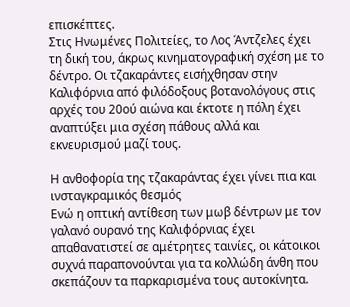επισκέπτες.
Στις Ηνωμένες Πολιτείες, το Λος Άντζελες έχει τη δική του, άκρως κινηματογραφική σχέση με το δέντρο. Οι τζακαράντες εισήχθησαν στην Καλιφόρνια από φιλόδοξους βοτανολόγους στις αρχές του 20ού αιώνα και έκτοτε η πόλη έχει αναπτύξει μια σχέση πάθους αλλά και εκνευρισμού μαζί τους.

Η ανθοφορία της τζακαράντας έχει γίνει πια και ινσταγκραμικός θεσμός
Ενώ η οπτική αντίθεση των μωβ δέντρων με τον γαλανό ουρανό της Καλιφόρνιας έχει απαθανατιστεί σε αμέτρητες ταινίες, οι κάτοικοι συχνά παραπονούνται για τα κολλώδη άνθη που σκεπάζουν τα παρκαρισμένα τους αυτοκίνητα.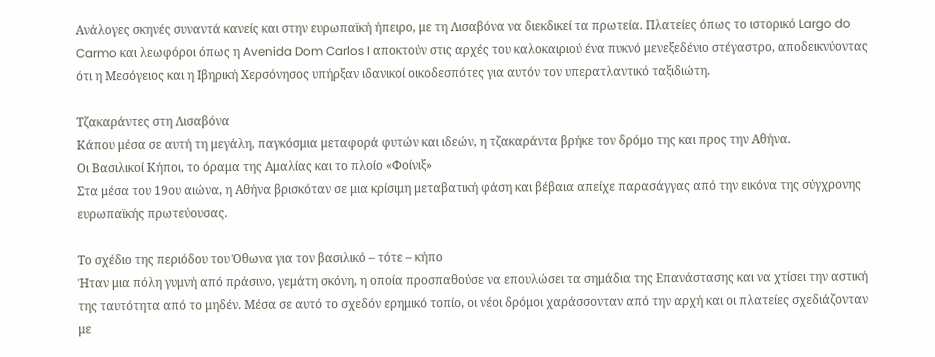Ανάλογες σκηνές συναντά κανείς και στην ευρωπαϊκή ήπειρο, με τη Λισαβόνα να διεκδικεί τα πρωτεία. Πλατείες όπως το ιστορικό Largo do Carmo και λεωφόροι όπως η Avenida Dom Carlos I αποκτούν στις αρχές του καλοκαιριού ένα πυκνό μενεξεδένιο στέγαστρο, αποδεικνύοντας ότι η Μεσόγειος και η Ιβηρική Χερσόνησος υπήρξαν ιδανικοί οικοδεσπότες για αυτόν τον υπερατλαντικό ταξιδιώτη.

Τζακαράντες στη Λισαβόνα
Κάπου μέσα σε αυτή τη μεγάλη, παγκόσμια μεταφορά φυτών και ιδεών, η τζακαράντα βρήκε τον δρόμο της και προς την Αθήνα.
Οι Βασιλικοί Κήποι, το όραμα της Αμαλίας και το πλοίο «Φοίνιξ»
Στα μέσα του 19ου αιώνα, η Αθήνα βρισκόταν σε μια κρίσιμη μεταβατική φάση και βέβαια απείχε παρασάγγας από την εικόνα της σύγχρονης ευρωπαϊκής πρωτεύουσας.

Το σχέδιο της περιόδου του Όθωνα για τον βασιλικό – τότε – κήπο
Ήταν μια πόλη γυμνή από πράσινο, γεμάτη σκόνη, η οποία προσπαθούσε να επουλώσει τα σημάδια της Επανάστασης και να χτίσει την αστική της ταυτότητα από το μηδέν. Μέσα σε αυτό το σχεδόν ερημικό τοπίο, οι νέοι δρόμοι χαράσσονταν από την αρχή και οι πλατείες σχεδιάζονταν με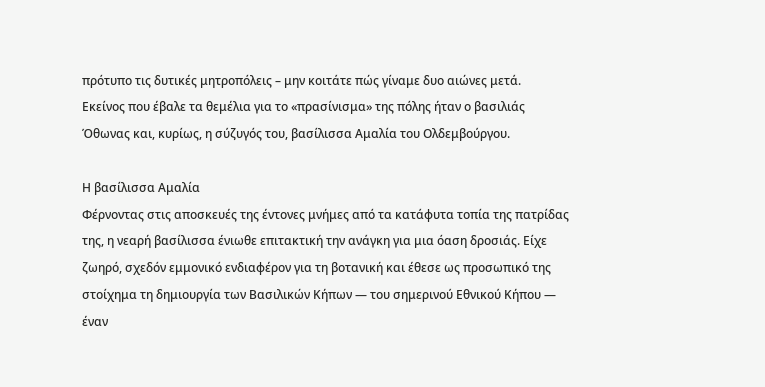πρότυπο τις δυτικές μητροπόλεις – μην κοιτάτε πώς γίναμε δυο αιώνες μετά.
Εκείνος που έβαλε τα θεμέλια για το «πρασίνισμα» της πόλης ήταν ο βασιλιάς Όθωνας και, κυρίως, η σύζυγός του, βασίλισσα Αμαλία του Ολδεμβούργου.

Η βασίλισσα Αμαλία
Φέρνοντας στις αποσκευές της έντονες μνήμες από τα κατάφυτα τοπία της πατρίδας της, η νεαρή βασίλισσα ένιωθε επιτακτική την ανάγκη για μια όαση δροσιάς. Είχε ζωηρό, σχεδόν εμμονικό ενδιαφέρον για τη βοτανική και έθεσε ως προσωπικό της στοίχημα τη δημιουργία των Βασιλικών Κήπων — του σημερινού Εθνικού Κήπου — έναν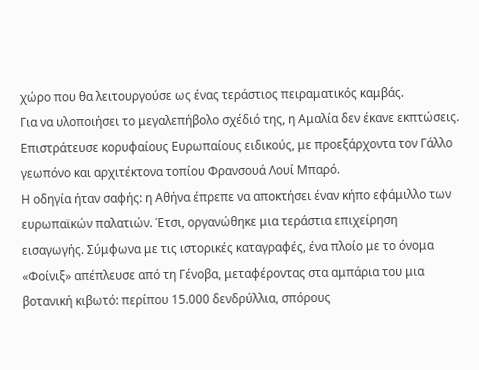χώρο που θα λειτουργούσε ως ένας τεράστιος πειραματικός καμβάς.
Για να υλοποιήσει το μεγαλεπήβολο σχέδιό της, η Αμαλία δεν έκανε εκπτώσεις. Επιστράτευσε κορυφαίους Ευρωπαίους ειδικούς, με προεξάρχοντα τον Γάλλο γεωπόνο και αρχιτέκτονα τοπίου Φρανσουά Λουί Μπαρό.
Η οδηγία ήταν σαφής: η Αθήνα έπρεπε να αποκτήσει έναν κήπο εφάμιλλο των ευρωπαϊκών παλατιών. Έτσι, οργανώθηκε μια τεράστια επιχείρηση εισαγωγής. Σύμφωνα με τις ιστορικές καταγραφές, ένα πλοίο με το όνομα «Φοίνιξ» απέπλευσε από τη Γένοβα, μεταφέροντας στα αμπάρια του μια βοτανική κιβωτό: περίπου 15.000 δενδρύλλια, σπόρους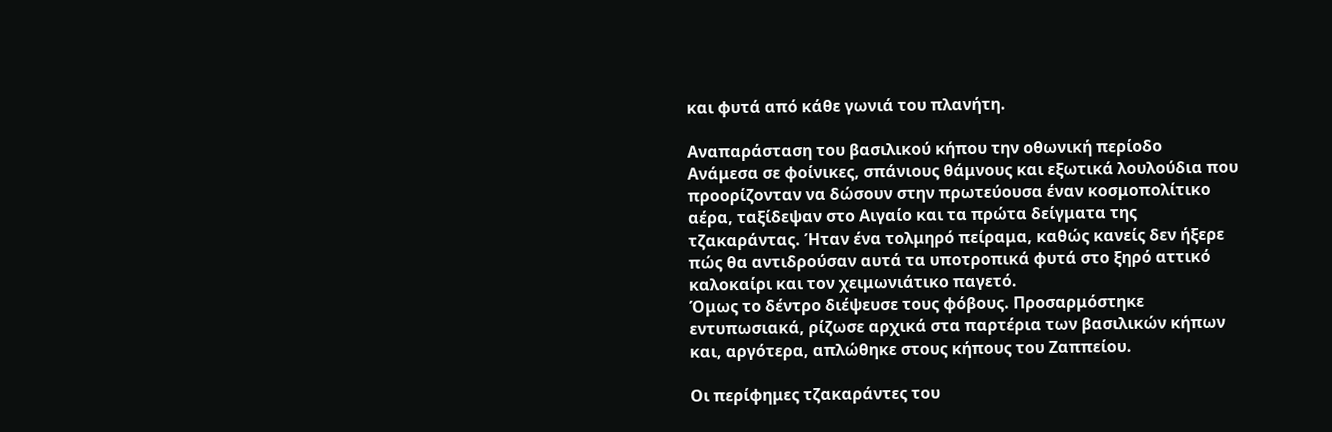και φυτά από κάθε γωνιά του πλανήτη.

Αναπαράσταση του βασιλικού κήπου την οθωνική περίοδο
Ανάμεσα σε φοίνικες, σπάνιους θάμνους και εξωτικά λουλούδια που προορίζονταν να δώσουν στην πρωτεύουσα έναν κοσμοπολίτικο αέρα, ταξίδεψαν στο Αιγαίο και τα πρώτα δείγματα της τζακαράντας. Ήταν ένα τολμηρό πείραμα, καθώς κανείς δεν ήξερε πώς θα αντιδρούσαν αυτά τα υποτροπικά φυτά στο ξηρό αττικό καλοκαίρι και τον χειμωνιάτικο παγετό.
Όμως το δέντρο διέψευσε τους φόβους. Προσαρμόστηκε εντυπωσιακά, ρίζωσε αρχικά στα παρτέρια των βασιλικών κήπων και, αργότερα, απλώθηκε στους κήπους του Ζαππείου.

Οι περίφημες τζακαράντες του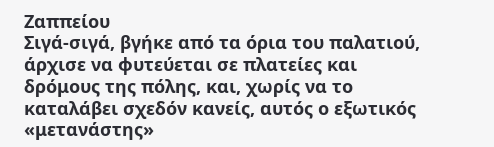Ζαππείου
Σιγά-σιγά, βγήκε από τα όρια του παλατιού, άρχισε να φυτεύεται σε πλατείες και δρόμους της πόλης, και, χωρίς να το καταλάβει σχεδόν κανείς, αυτός ο εξωτικός «μετανάστης»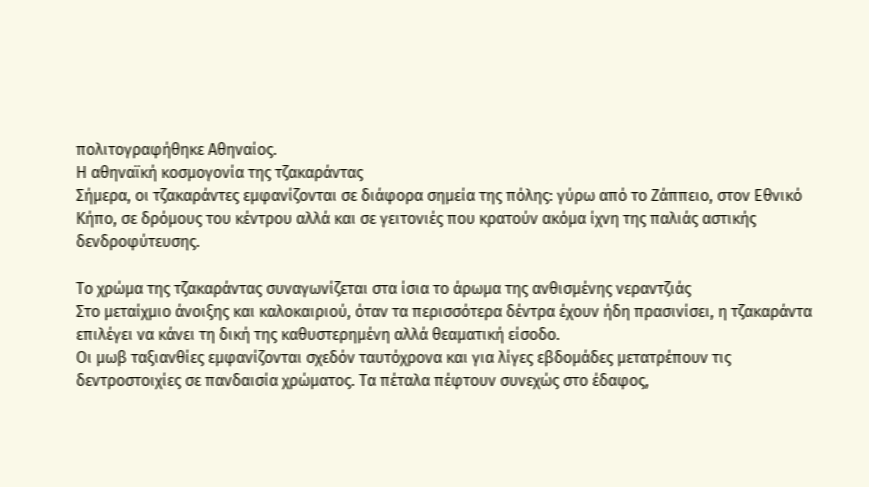πολιτογραφήθηκε Αθηναίος.
Η αθηναϊκή κοσμογονία της τζακαράντας
Σήμερα, οι τζακαράντες εμφανίζονται σε διάφορα σημεία της πόλης: γύρω από το Ζάππειο, στον Εθνικό Κήπο, σε δρόμους του κέντρου αλλά και σε γειτονιές που κρατούν ακόμα ίχνη της παλιάς αστικής δενδροφύτευσης.

Το χρώμα της τζακαράντας συναγωνίζεται στα ίσια το άρωμα της ανθισμένης νεραντζιάς
Στο μεταίχμιο άνοιξης και καλοκαιριού, όταν τα περισσότερα δέντρα έχουν ήδη πρασινίσει, η τζακαράντα επιλέγει να κάνει τη δική της καθυστερημένη αλλά θεαματική είσοδο.
Οι μωβ ταξιανθίες εμφανίζονται σχεδόν ταυτόχρονα και για λίγες εβδομάδες μετατρέπουν τις δεντροστοιχίες σε πανδαισία χρώματος. Τα πέταλα πέφτουν συνεχώς στο έδαφος,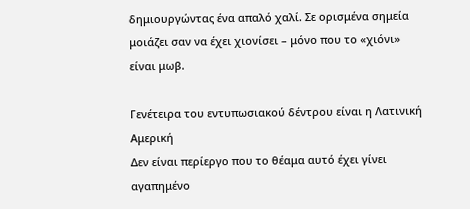δημιουργώντας ένα απαλό χαλί. Σε ορισμένα σημεία μοιάζει σαν να έχει χιονίσει – μόνο που το «χιόνι» είναι μωβ.

Γενέτειρα του εντυπωσιακού δέντρου είναι η Λατινική Αμερική
Δεν είναι περίεργο που το θέαμα αυτό έχει γίνει αγαπημένο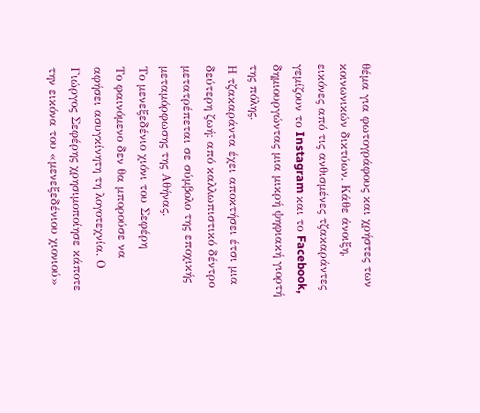θέμα για φωτογράφους και χρήστες των κοινωνικών δικτύων. Κάθε άνοιξη, εικόνες από τις ανθισμένες τζακαράντες γεμίζουν το Instagram και το Facebook, δημιουργώντας μια μικρή ψηφιακή γιορτή της πόλης.
Η τζακαράντα έχει αποκτήσει έτσι μια δεύτερη ζωή: από καλλωπιστικό δέντρο μετατρέπεται σε σύμβολο της εποχικής μεταμόρφωσης της Αθήνας.
Το μενεξεδένιο χιόνι του Σεφέρη
Το φαινόμενο δεν θα μπορούσε να αφήσει ασυγκίνητη τη λογοτεχνία. Ο Γιώργος Σεφέρης χρησιμοποίησε κάποτε την εικόνα του «μενεξεδένιου χιονιού»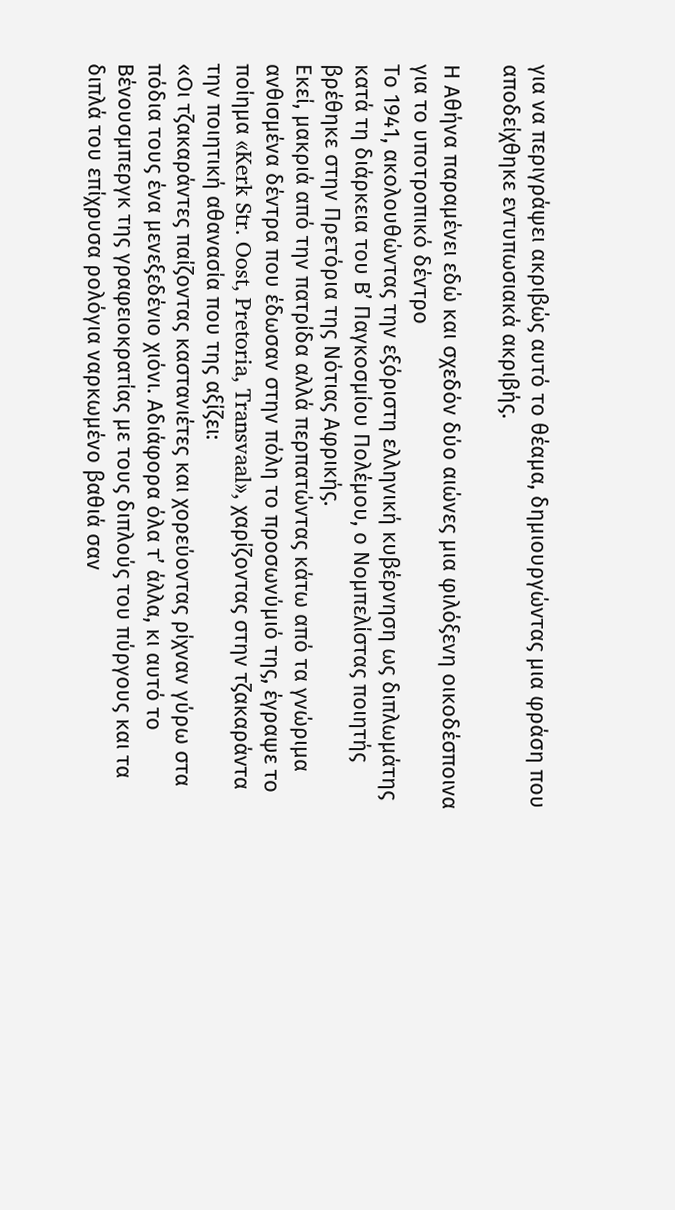για να περιγράψει ακριβώς αυτό το θέαμα, δημιουργώντας μια φράση που αποδείχθηκε εντυπωσιακά ακριβής.

Η Αθήνα παραμένει εδώ και σχεδόν δύο αιώνες μια φιλόξενη οικοδέσποινα για το υποτροπικό δέντρο
Το 1941, ακολουθώντας την εξόριστη ελληνική κυβέρνηση ως διπλωμάτης κατά τη διάρκεια του Β’ Παγκοσμίου Πολέμου, ο Νομπελίστας ποιητής βρέθηκε στην Πρετόρια της Νότιας Αφρικής.
Εκεί, μακριά από την πατρίδα αλλά περπατώντας κάτω από τα γνώριμα ανθισμένα δέντρα που έδωσαν στην πόλη το προσωνύμιό της, έγραψε το ποίημα «Kerk Str. Oost, Pretoria, Transvaal», χαρίζοντας στην τζακαράντα την ποιητική αθανασία που της αξίζει:
«Οι τζακαράντες παίζοντας καστανιέτες και χορεύοντας ρίχναν γύρω στα πόδια τους ένα μενεξεδένιο χιόνι. Αδιάφορα όλα τ’ άλλα, κι αυτό το Βένουσμπεργκ της γραφειοκρατίας με τους διπλούς του πύργους και τα διπλά του επίχρυσα ρολόγια ναρκωμένο βαθιά σαν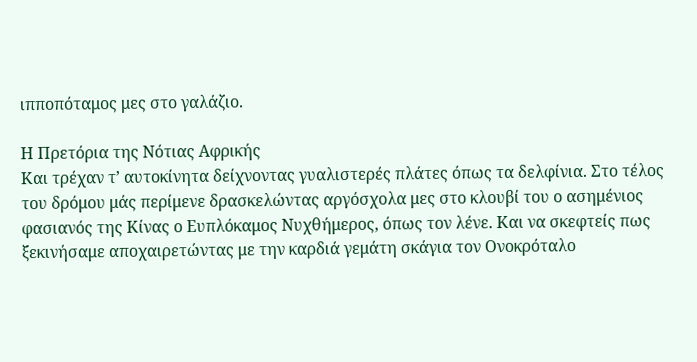ιπποπόταμος μες στο γαλάζιο.

Η Πρετόρια της Νότιας Αφρικής
Και τρέχαν τ’ αυτοκίνητα δείχνοντας γυαλιστερές πλάτες όπως τα δελφίνια. Στο τέλος του δρόμου μάς περίμενε δρασκελώντας αργόσχολα μες στο κλουβί του ο ασημένιος φασιανός της Κίνας ο Ευπλόκαμος Νυχθήμερος, όπως τον λένε. Και να σκεφτείς πως ξεκινήσαμε αποχαιρετώντας με την καρδιά γεμάτη σκάγια τον Ονοκρόταλο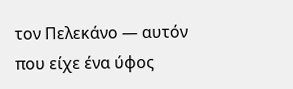τον Πελεκάνο — αυτόν που είχε ένα ύφος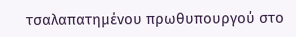τσαλαπατημένου πρωθυπουργού στο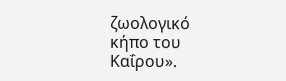ζωολογικό κήπο του Καΐρου».